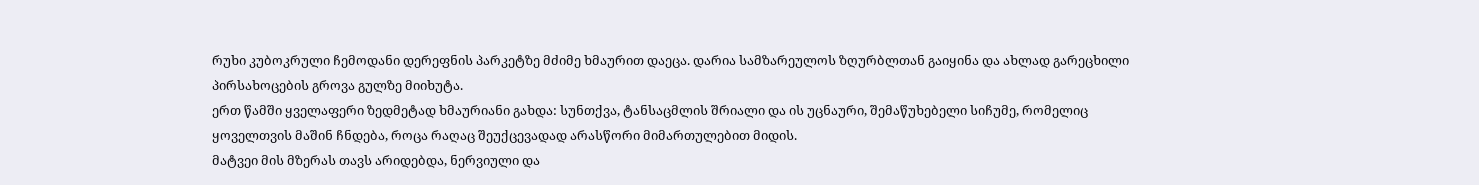რუხი კუბოკრული ჩემოდანი დერეფნის პარკეტზე მძიმე ხმაურით დაეცა. დარია სამზარეულოს ზღურბლთან გაიყინა და ახლად გარეცხილი პირსახოცების გროვა გულზე მიიხუტა.
ერთ წამში ყველაფერი ზედმეტად ხმაურიანი გახდა: სუნთქვა, ტანსაცმლის შრიალი და ის უცნაური, შემაწუხებელი სიჩუმე, რომელიც ყოველთვის მაშინ ჩნდება, როცა რაღაც შეუქცევადად არასწორი მიმართულებით მიდის.
მატვეი მის მზერას თავს არიდებდა, ნერვიული და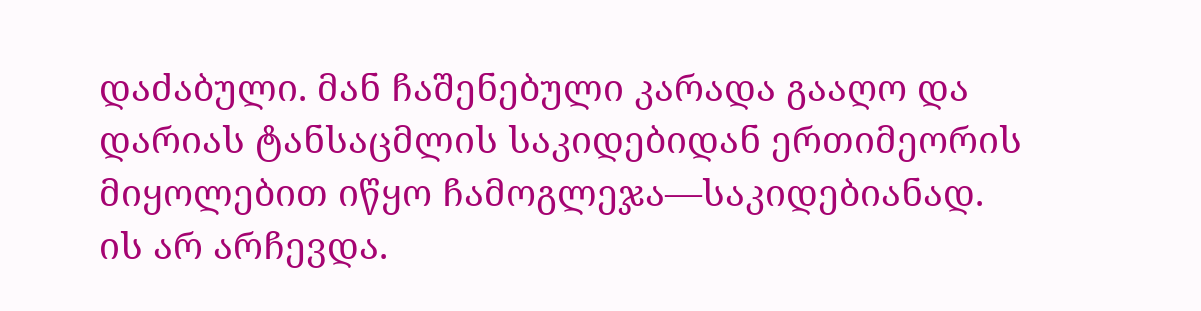დაძაბული. მან ჩაშენებული კარადა გააღო და დარიას ტანსაცმლის საკიდებიდან ერთიმეორის მიყოლებით იწყო ჩამოგლეჯა—საკიდებიანად.
ის არ არჩევდა.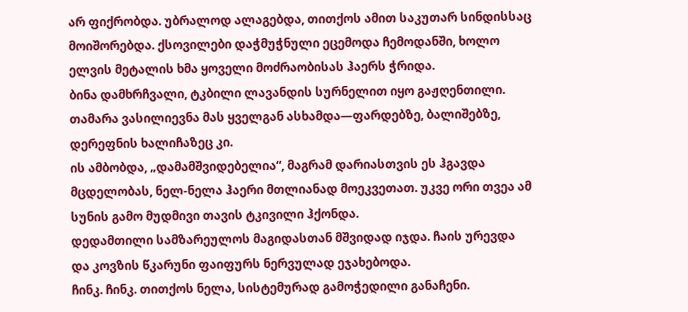არ ფიქრობდა. უბრალოდ ალაგებდა, თითქოს ამით საკუთარ სინდისსაც მოიშორებდა. ქსოვილები დაჭმუჭნული ეცემოდა ჩემოდანში, ხოლო ელვის მეტალის ხმა ყოველი მოძრაობისას ჰაერს ჭრიდა.
ბინა დამხრჩვალი, ტკბილი ლავანდის სურნელით იყო გაჟღენთილი. თამარა ვასილიევნა მას ყველგან ასხამდა—ფარდებზე, ბალიშებზე, დერეფნის ხალიჩაზეც კი.
ის ამბობდა, „დამამშვიდებელია“, მაგრამ დარიასთვის ეს ჰგავდა მცდელობას, ნელ-ნელა ჰაერი მთლიანად მოეკვეთათ. უკვე ორი თვეა ამ სუნის გამო მუდმივი თავის ტკივილი ჰქონდა.
დედამთილი სამზარეულოს მაგიდასთან მშვიდად იჯდა. ჩაის ურევდა და კოვზის წკარუნი ფაიფურს ნერვულად ეჯახებოდა.
ჩინკ. ჩინკ. თითქოს ნელა, სისტემურად გამოჭედილი განაჩენი.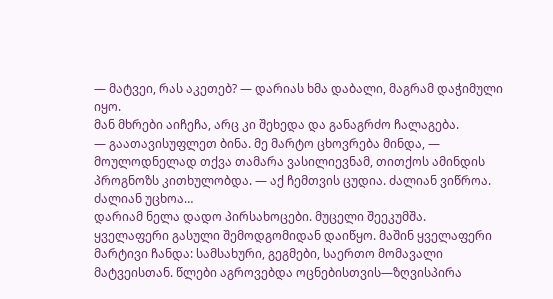— მატვეი, რას აკეთებ? — დარიას ხმა დაბალი, მაგრამ დაჭიმული იყო.
მან მხრები აიჩეჩა, არც კი შეხედა და განაგრძო ჩალაგება.
— გაათავისუფლეთ ბინა. მე მარტო ცხოვრება მინდა, — მოულოდნელად თქვა თამარა ვასილიევნამ, თითქოს ამინდის პროგნოზს კითხულობდა. — აქ ჩემთვის ცუდია. ძალიან ვიწროა. ძალიან უცხოა…
დარიამ ნელა დადო პირსახოცები. მუცელი შეეკუმშა.
ყველაფერი გასული შემოდგომიდან დაიწყო. მაშინ ყველაფერი მარტივი ჩანდა: სამსახური, გეგმები, საერთო მომავალი მატვეისთან. წლები აგროვებდა ოცნებისთვის—ზღვისპირა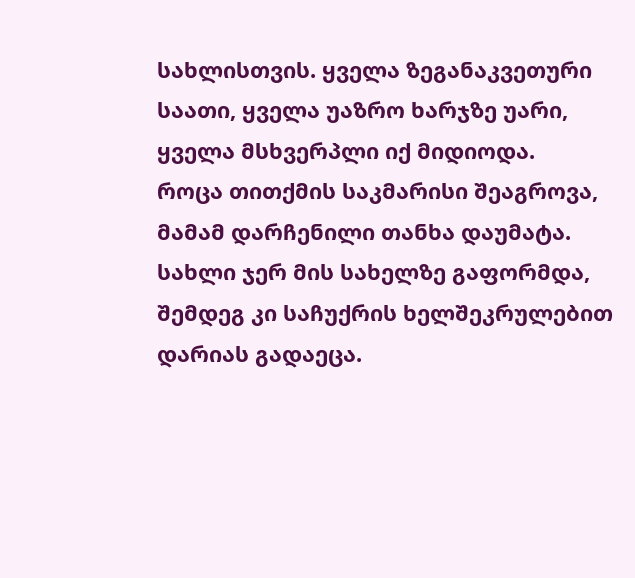სახლისთვის. ყველა ზეგანაკვეთური საათი, ყველა უაზრო ხარჯზე უარი, ყველა მსხვერპლი იქ მიდიოდა.
როცა თითქმის საკმარისი შეაგროვა, მამამ დარჩენილი თანხა დაუმატა. სახლი ჯერ მის სახელზე გაფორმდა, შემდეგ კი საჩუქრის ხელშეკრულებით დარიას გადაეცა.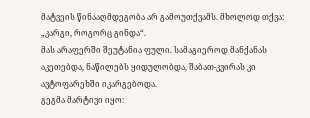მატვეის წინააღმდეგობა არ გამოუთქვამს. მხოლოდ თქვა: „კარგი, როგორც გინდა“.
მას არაფერში შეუტანია ფული. სამაგიეროდ მანქანას აკეთებდა, ნაწილებს ყიდულობდა, შაბათ-კვირას კი ავტოფარეხში იკარგებოდა.
გეგმა მარტივი იყო: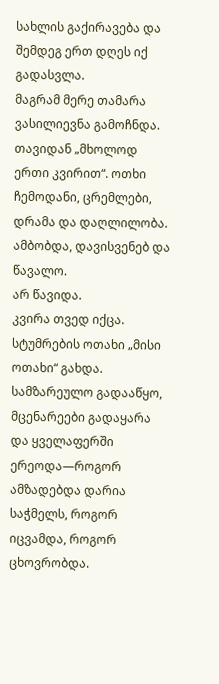სახლის გაქირავება და შემდეგ ერთ დღეს იქ გადასვლა.
მაგრამ მერე თამარა ვასილიევნა გამოჩნდა.
თავიდან „მხოლოდ ერთი კვირით“. ოთხი ჩემოდანი, ცრემლები, დრამა და დაღლილობა. ამბობდა, დავისვენებ და წავალო.
არ წავიდა.
კვირა თვედ იქცა. სტუმრების ოთახი „მისი ოთახი“ გახდა. სამზარეულო გადააწყო, მცენარეები გადაყარა და ყველაფერში ერეოდა—როგორ ამზადებდა დარია საჭმელს, როგორ იცვამდა, როგორ ცხოვრობდა.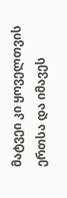მატვეი კი ყოველთვის ერთსა და იმავეს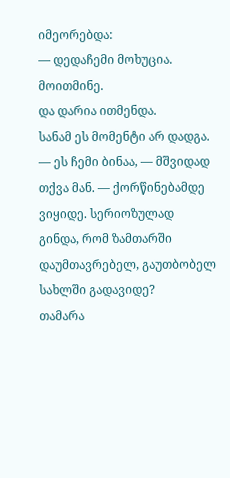იმეორებდა:
— დედაჩემი მოხუცია. მოითმინე.
და დარია ითმენდა.
სანამ ეს მომენტი არ დადგა.
— ეს ჩემი ბინაა, — მშვიდად თქვა მან. — ქორწინებამდე ვიყიდე. სერიოზულად გინდა, რომ ზამთარში დაუმთავრებელ, გაუთბობელ სახლში გადავიდე?
თამარა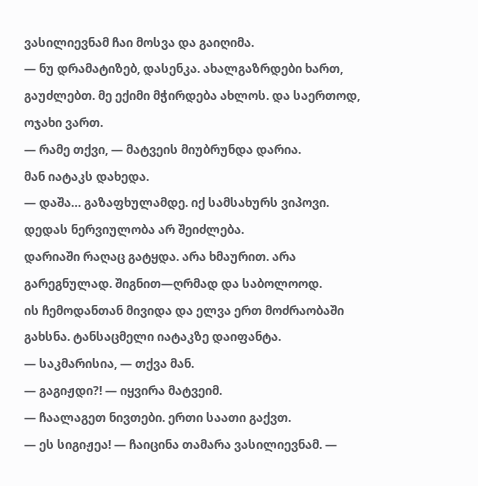ვასილიევნამ ჩაი მოსვა და გაიღიმა.
— ნუ დრამატიზებ, დასენკა. ახალგაზრდები ხართ, გაუძლებთ. მე ექიმი მჭირდება ახლოს. და საერთოდ, ოჯახი ვართ.
— რამე თქვი, — მატვეის მიუბრუნდა დარია.
მან იატაკს დახედა.
— დაშა… გაზაფხულამდე. იქ სამსახურს ვიპოვი. დედას ნერვიულობა არ შეიძლება.
დარიაში რაღაც გატყდა. არა ხმაურით. არა გარეგნულად. შიგნით—ღრმად და საბოლოოდ.
ის ჩემოდანთან მივიდა და ელვა ერთ მოძრაობაში გახსნა. ტანსაცმელი იატაკზე დაიფანტა.
— საკმარისია, — თქვა მან.
— გაგიჟდი?! — იყვირა მატვეიმ.
— ჩაალაგეთ ნივთები. ერთი საათი გაქვთ.
— ეს სიგიჟეა! — ჩაიცინა თამარა ვასილიევნამ. —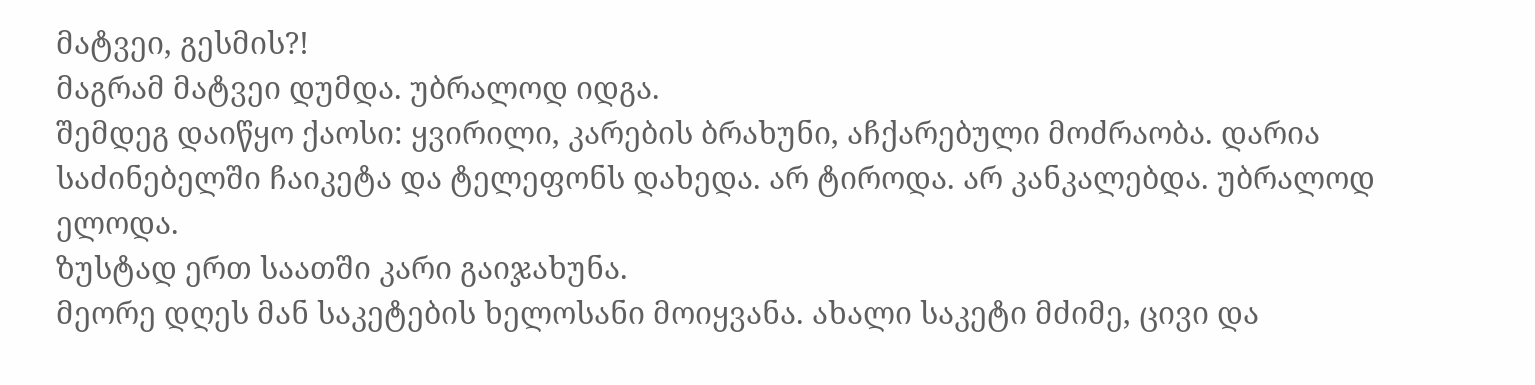მატვეი, გესმის?!
მაგრამ მატვეი დუმდა. უბრალოდ იდგა.
შემდეგ დაიწყო ქაოსი: ყვირილი, კარების ბრახუნი, აჩქარებული მოძრაობა. დარია საძინებელში ჩაიკეტა და ტელეფონს დახედა. არ ტიროდა. არ კანკალებდა. უბრალოდ ელოდა.
ზუსტად ერთ საათში კარი გაიჯახუნა.
მეორე დღეს მან საკეტების ხელოსანი მოიყვანა. ახალი საკეტი მძიმე, ცივი და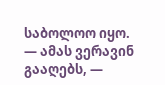საბოლოო იყო.
— ამას ვერავინ გააღებს, —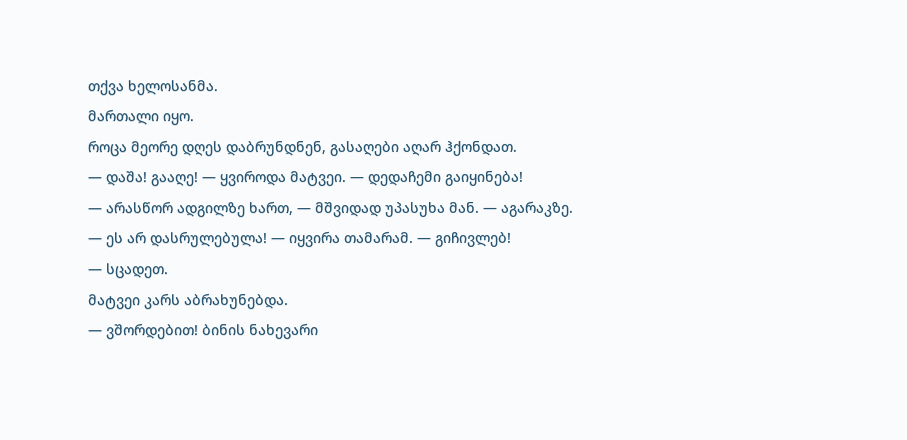თქვა ხელოსანმა.
მართალი იყო.
როცა მეორე დღეს დაბრუნდნენ, გასაღები აღარ ჰქონდათ.
— დაშა! გააღე! — ყვიროდა მატვეი. — დედაჩემი გაიყინება!
— არასწორ ადგილზე ხართ, — მშვიდად უპასუხა მან. — აგარაკზე.
— ეს არ დასრულებულა! — იყვირა თამარამ. — გიჩივლებ!
— სცადეთ.
მატვეი კარს აბრახუნებდა.
— ვშორდებით! ბინის ნახევარი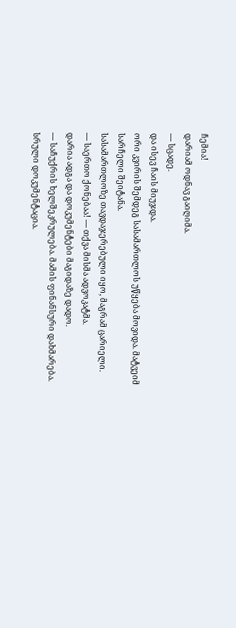ჩემია!
დარიამ ოდნავ გაიღიმა.
— სცადე.
და ისევ ჩაის მიუჯდა.
ორი კვირის შემდეგ სასამართლოს უწყება მოვიდა. მატვეიმ სარჩელი შეიტანა.
სასამართლოზე თავდაჯერებული იყო, მაგრამ ცარიელი.
— საერთო ქონებაა! — თქვა მისმა ადვოკატმა.
დარია ადგა და დოკუმენტები მაგიდაზე დადო.
— საჩუქრის ხელშეკრულება. მამის ფინანსური დახმარება. სრული დოკუმენტაცია.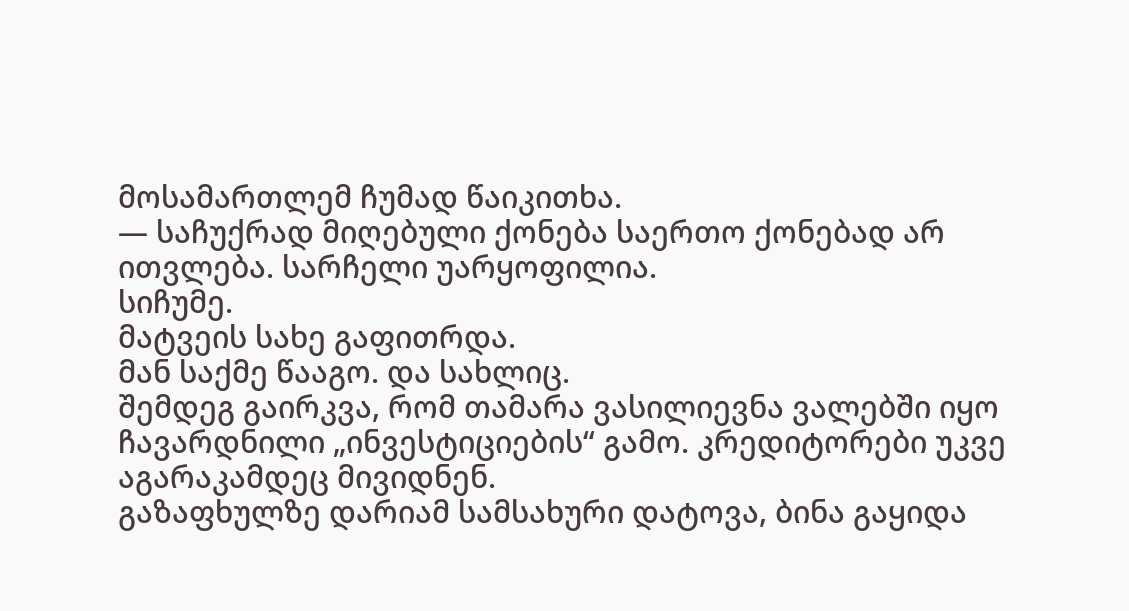მოსამართლემ ჩუმად წაიკითხა.
— საჩუქრად მიღებული ქონება საერთო ქონებად არ ითვლება. სარჩელი უარყოფილია.
სიჩუმე.
მატვეის სახე გაფითრდა.
მან საქმე წააგო. და სახლიც.
შემდეგ გაირკვა, რომ თამარა ვასილიევნა ვალებში იყო ჩავარდნილი „ინვესტიციების“ გამო. კრედიტორები უკვე აგარაკამდეც მივიდნენ.
გაზაფხულზე დარიამ სამსახური დატოვა, ბინა გაყიდა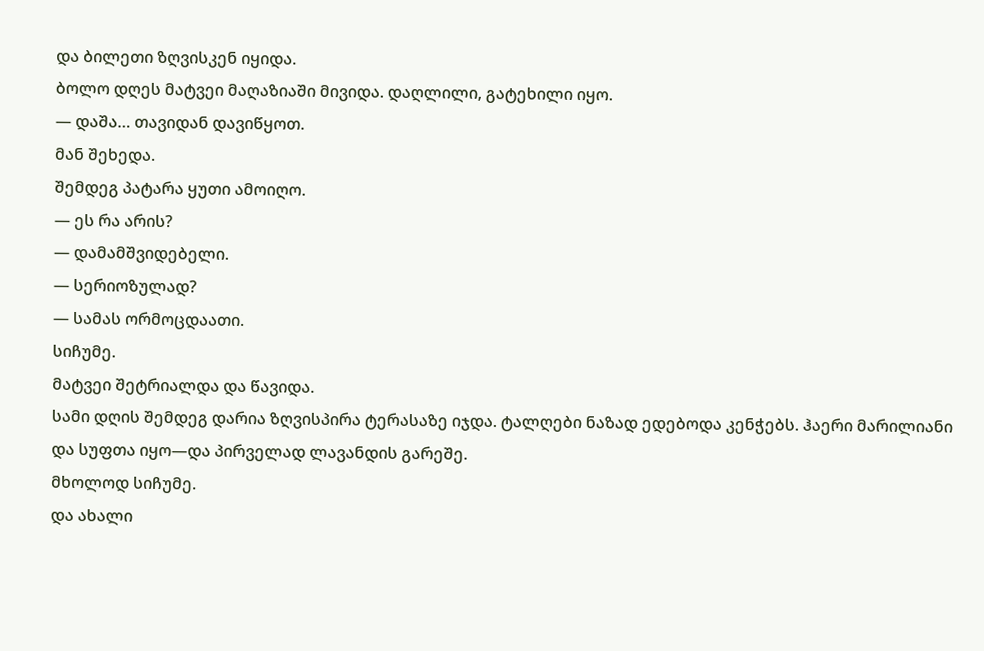და ბილეთი ზღვისკენ იყიდა.
ბოლო დღეს მატვეი მაღაზიაში მივიდა. დაღლილი, გატეხილი იყო.
— დაშა… თავიდან დავიწყოთ.
მან შეხედა.
შემდეგ პატარა ყუთი ამოიღო.
— ეს რა არის?
— დამამშვიდებელი.
— სერიოზულად?
— სამას ორმოცდაათი.
სიჩუმე.
მატვეი შეტრიალდა და წავიდა.
სამი დღის შემდეგ დარია ზღვისპირა ტერასაზე იჯდა. ტალღები ნაზად ედებოდა კენჭებს. ჰაერი მარილიანი და სუფთა იყო—და პირველად ლავანდის გარეშე.
მხოლოდ სიჩუმე.
და ახალი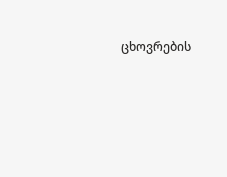ცხოვრების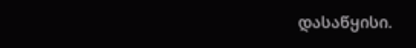დასაწყისი.